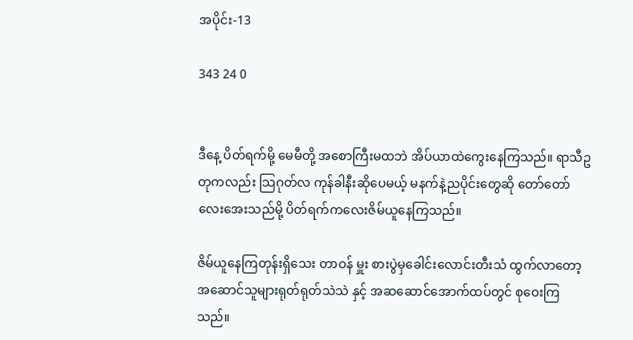အပိုင်း-13

343 24 0


ဒီနေ့ ပိတ်ရက်မို့ မေမီတို့ အစောကြီးမထဘဲ အိပ်ယာထဲကွေးနေကြသည်။ ရာသီဥတုကလည်း သြဂုတ်လ ကုန်ခါနီးဆိုပေမယ့် မနက်နဲ့ညပိုင်းတွေဆို တော်တော်လေးအေးသည်မို့ ပိတ်ရက်ကလေးဇိမ်ယူနေကြသည်။

ဇိမ်ယူနေကြတုန်းရှိသေး တာဝန် မှူး စားပွဲမှခေါင်းလောင်းတီးသံ ထွက်လာတော့
အဆောင်သူများရုတ်ရုတ်သဲသဲ နှင့် အဆဆောင်အောက်ထပ်တွင် စုဝေးကြသည်။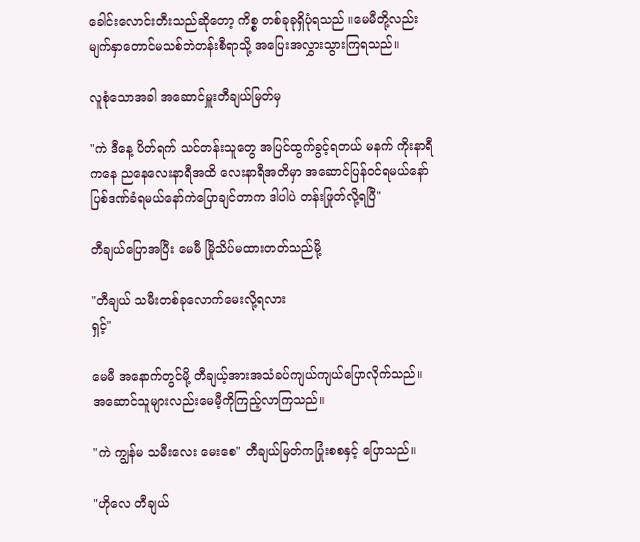ခေါင်းလောင်းတီးသည်ဆိုတော့ ကိစ္စ တစ်ခုခုရှိပုံရသည် ။မေမီတို့လည်း မျက်နှာတောင်မသစ်ဘဲတန်းစီရာသို့ အပြေးအလွှားသွားကြရသည်။

လူစုံသောအခါ အဆောင်မှူးတီချယ်မြတ်မှ

"ကဲ ဒီနေ့ ပိတ်ရက် သင်တန်းသူတွေ အပြင်ထွက်ခွင့်ရတယ် မနက် ကိုးနာရီကနေ ညနေလေးနာရီအထိ လေးနာရီအတိမှာ အဆောင်ပြန်ဝင်ရမယ်နော် ပြစ်ဒဏ်ခံရမယ်နော်ကဲပြောချင်တာက ဒါပါပဲ တန်းဖြုတ်လို့ရပြီ"

တီချယ်ပြောအပြီး မေမီ မြိုသိပ်မထားတတ်သည်မို့

"တီချယ် သမီးတစ်ခုလောက်မေးလို့ရလား
ရှင့်"

မေမီ အနောက်တွင်မို့ တီချယ့်အားအသံခပ်ကျယ်ကျယ်ပြောလိုက်သည်။ အဆောင်သူများလည်းမေမီ့ကိုကြည့်လာကြသည်။

"ကဲ ကျွန်မ သမီးလေး မေးစေ" တီချယ်မြတ်ကပြုံးစစနှင့် ပြောသည်။

"ဟိုလေ တီချယ်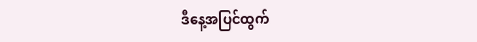ဒီနေ့အပြင်ထွက်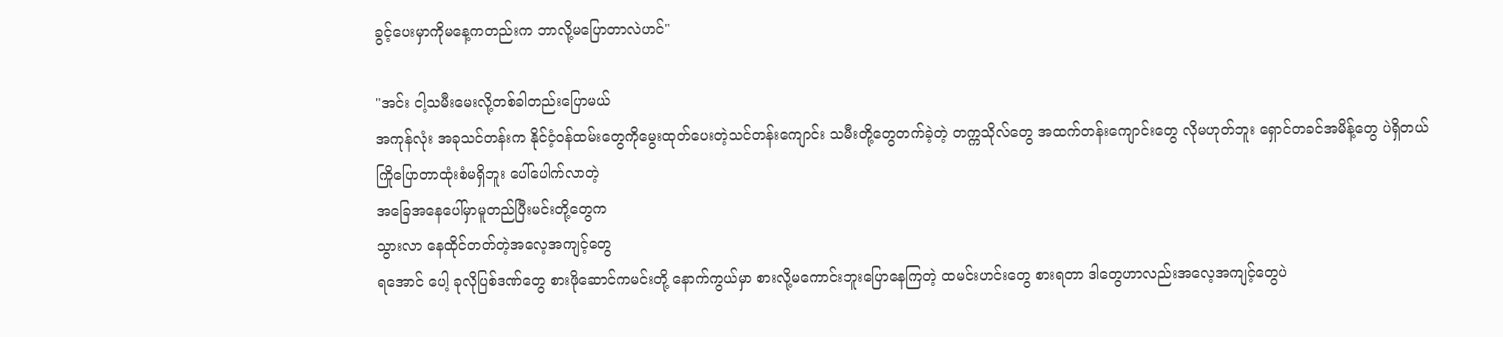ခွင့်ပေးမှာကိုမနေ့ကတည်းက ဘာလို့မပြောတာလဲဟင်"

"အင်း ငါ့သမီးမေးလို့တစ်ခါတည်းပြောမယ်
အကုန်လုံး အခုသင်တန်းက နိုင်ငံ့ဝန်ထမ်းတွေကိုမွေးထုတ်ပေးတဲ့သင်တန်းကျောင်း သမီးတို့တွေတက်ခဲ့တဲ့ တက္ကသိုလ်တွေ အထက်တန်းကျောင်းတွေ လိုမဟုတ်ဘူး ရှောင်တခင်အမိန့်တွေ ပဲရှိတယ်
ကြိုပြောတာထုံးစံမရှိဘူး ပေါ်ပေါက်လာတဲ့
အခြေအနေပေါ်မှာမူတည်ပြီးမင်းတို့တွေက
သွားလာ နေထိုင်တတ်တဲ့အလေ့အကျင့်တွေ
ရအောင် ပေါ့ ခုလိုပြစ်ဒဏ်တွေ စားဖိုဆောင်ကမင်းတို့ နောက်ကွယ်မှာ စားလို့မကောင်းဘူးပြောနေကြတဲ့ ထမင်းဟင်းတွေ စားရတာ ဒါတွေဟာလည်းအလေ့အကျင့်တွေပဲ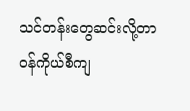သင်တန်းတွေဆင်းလို့တာဝန်ကိုယ်စီကျ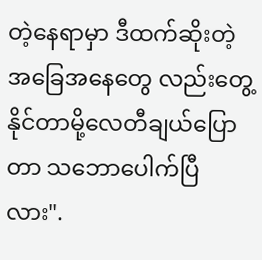တဲ့နေရာမှာ ဒီထက်ဆိုးတဲ့အခြေအနေတွေ လည်းတွေ့နိုင်တာမို့လေတီချယ်ပြောတာ သဘောပေါက်ပြီလား".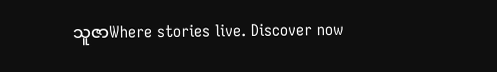သူဇာWhere stories live. Discover now